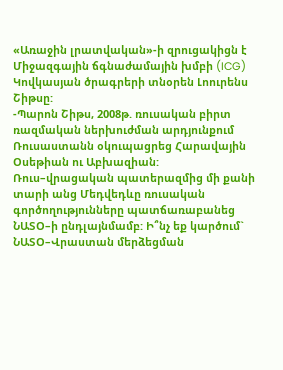«Առաջին լրատվական»-ի զրուցակիցն է Միջազգային ճգնաժամային խմբի (ICG) Կովկասյան ծրագրերի տնօրեն Լոուրենս Շիթսը:
-Պարոն Շիթս, 2008թ. ռուսական բիրտ ռազմական ներխուժման արդյունքում Ռուսաստանն օկուպացրեց Հարավային Օսեթիան ու Աբխազիան: Ռուս–վրացական պատերազմից մի քանի տարի անց Մեդվեդևը ռուսական գործողությունները պատճառաբանեց ՆԱՏՕ–ի ընդլայնմամբ: Ի՞նչ եք կարծում` ՆԱՏՕ–Վրաստան մերձեցման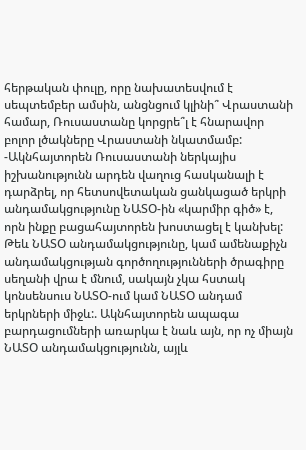հերթական փուլը, որը նախատեսվում է սեպտեմբեր ամսին, անցնցում կլինի՞ Վրաստանի համար, Ռուսաստանը կորցրե՞լ է հնարավոր բոլոր լծակները Վրաստանի նկատմամբ:
-Ակնհայտորեն Ռուսաստանի ներկայիս իշխանությունն արդեն վաղուց հասկանալի է դարձրել, որ հետսովետական ցանկացած երկրի անդամակցությունը ՆԱՏՕ-ին «կարմիր գիծ» է, որն ինքը բացահայտորեն խոստացել է կանխել: Թեև ՆԱՏՕ անդամակցությունը, կամ ամենաքիչն անդամակցության գործողությունների ծրագիրը սեղանի վրա է մնում, սակայն չկա հստակ կոնսենսուս ՆԱՏՕ-ում կամ ՆԱՏՕ անդամ երկրների միջև:. Ակնհայտորեն ապագա բարդացումների առարկա է նաև այն, որ ոչ միայն ՆԱՏՕ անդամակցությունն, այլև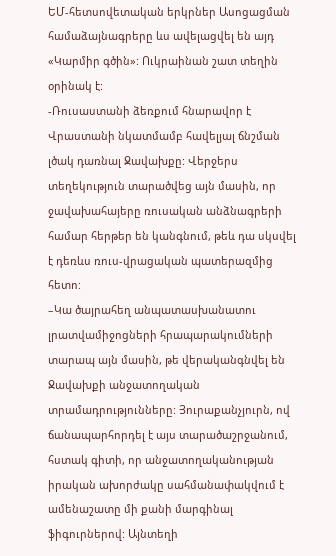ԵՄ-հետսովետական երկրներ Ասոցացման համաձայնագրերը ևս ավելացվել են այդ «Կարմիր գծին»: Ուկրաինան շատ տեղին օրինակ է:
-Ռուսաստանի ձեռքում հնարավոր է Վրաստանի նկատմամբ հավելյալ ճնշման լծակ դառնալ Ջավախքը: Վերջերս տեղեկություն տարածվեց այն մասին, որ ջավախահայերը ռուսական անձնագրերի համար հերթեր են կանգնում, թեև դա սկսվել է դեռևս ռուս-վրացական պատերազմից հետո:
–Կա ծայրահեղ անպատասխանատու լրատվամիջոցների հրապարակումների տարապ այն մասին, թե վերականգնվել են Ջավախքի անջատողական տրամադրությունները: Յուրաքանչյուրն, ով ճանապարհորդել է այս տարածաշրջանում, հստակ գիտի, որ անջատողականության իրական ախորժակը սահմանափակվում է ամենաշատը մի քանի մարգինալ ֆիգուրներով: Այնտեղի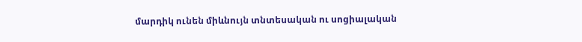մարդիկ ունեն միևնույն տնտեսական ու սոցիալական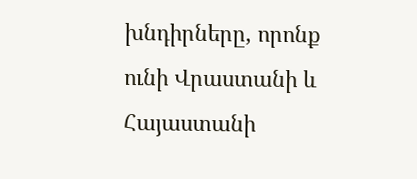խնդիրները, որոնք ունի Վրաստանի և Հայաստանի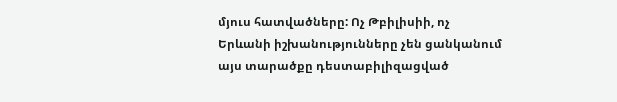մյուս հատվածները: Ոչ Թբիլիսիի, ոչ Երևանի իշխանությունները չեն ցանկանում այս տարածքը դեստաբիլիզացված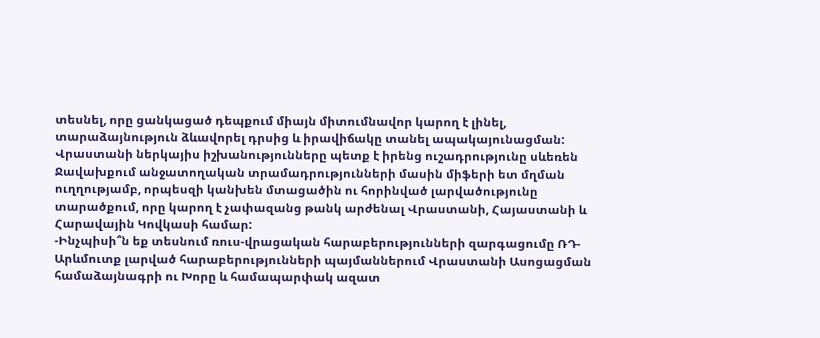տեսնել, որը ցանկացած դեպքում միայն միտումնավոր կարող է լինել, տարաձայնություն ձևավորել դրսից և իրավիճակը տանել ապակայունացման: Վրաստանի ներկայիս իշխանությունները պետք է իրենց ուշադրությունը սևեռեն Ջավախքում անջատողական տրամադրությունների մասին միֆերի ետ մղման ուղղությամբ, որպեսզի կանխեն մտացածին ու հորինված լարվածությունը տարածքում, որը կարող է չափազանց թանկ արժենալ Վրաստանի, Հայաստանի և Հարավային Կովկասի համար:
-Ինչպիսի՞ն եք տեսնում ռուս-վրացական հարաբերությունների զարգացումը ՌԴ-Արևմուտք լարված հարաբերությունների պայմաններում Վրաստանի Ասոցացման համաձայնագրի ու Խորը և համապարփակ ազատ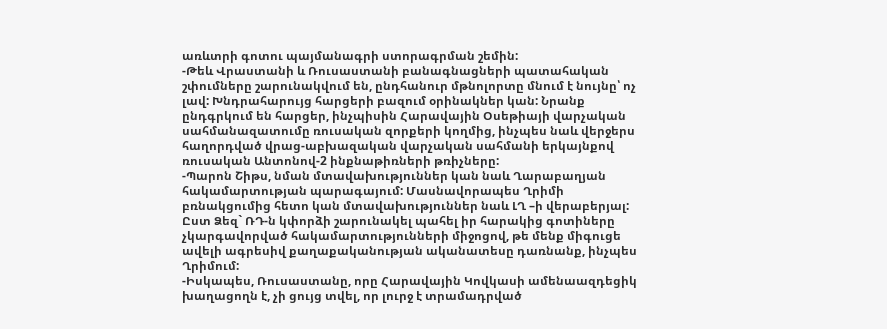առևտրի գոտու պայմանագրի ստորագրման շեմին:
-Թեև Վրաստանի և Ռուսաստանի բանագնացների պատահական շփումները շարունակվում են, ընդհանուր մթնոլորտը մնում է նույնը՝ ոչ լավ: Խնդրահարույց հարցերի բազում օրինակներ կան: Նրանք ընդգրկում են հարցեր, ինչպիսին Հարավային Օսեթիայի վարչական սահմանազատումը ռուսական զորքերի կողմից, ինչպես նաև վերջերս հաղորդված վրաց-աբխազական վարչական սահմանի երկայնքով ռուսական Անտոնով-2 ինքնաթիռների թռիչները:
-Պարոն Շիթս, նման մտավախություններ կան նաև Ղարաբաղյան հակամարտության պարագայում: Մասնավորապես Ղրիմի բռնակցումից հետո կան մտավախություններ նաև ԼՂ –ի վերաբերյալ: Ըստ Ձեզ` ՌԴ-ն կփորձի շարունակել պահել իր հարակից գոտիները չկարգավորված հակամարտությունների միջոցով, թե մենք միգուցե ավելի ագրեսիվ քաղաքականության ականատեսը դառնանք, ինչպես Ղրիմում:
-Իսկապես, Ռուսաստանը, որը Հարավային Կովկասի ամենաազդեցիկ խաղացողն է, չի ցույց տվել, որ լուրջ է տրամադրված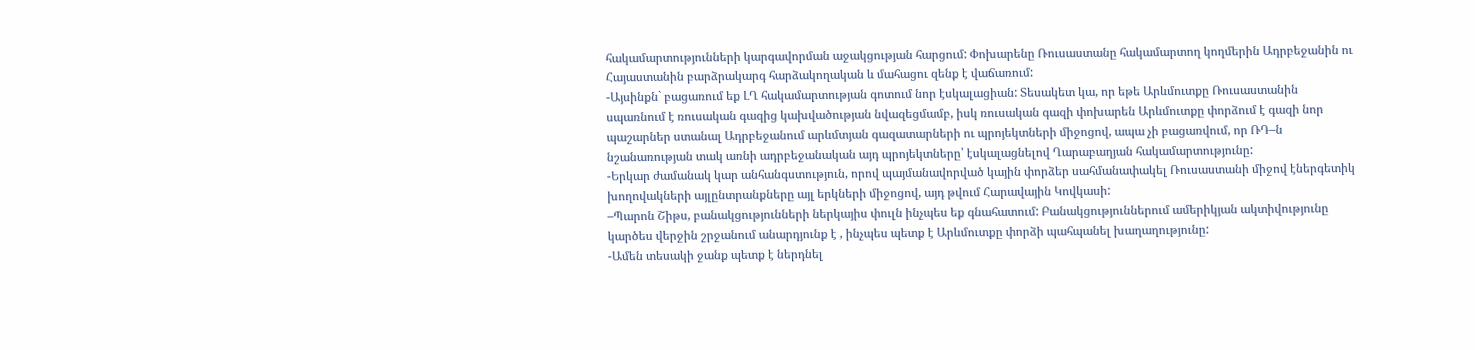հակամարտությունների կարգավորման աջակցության հարցում: Փոխարենը Ռուսաստանը հակամարտող կողմերին Ադրբեջանին ու Հայաստանին բարձրակարգ հարձակողական և մահացու զենք է վաճառում:
-Այսինքն` բացառում եք ԼՂ հակամարտության գոտում նոր էսկալացիան: Տեսակետ կա, որ եթե Արևմուտքը Ռուսաստանին սպառնում է ռուսական գազից կախվածության նվազեցմամբ, իսկ ռուսական գազի փոխարեն Արևմուտքը փորձում է գազի նոր պաշարներ ստանալ Ադրբեջանում արևմտյան գազատարների ու պրոյեկտների միջոցով, ապա չի բացառվում, որ ՌԴ–ն նշանառության տակ առնի ադրբեջանական այդ պրոյեկտները՝ էսկալացնելով Ղարաբաղյան հակամարտությունը:
-Երկար ժամանակ կար անհանգստություն, որով պայմանավորված կային փորձեր սահմանափակել Ռուսաստանի միջով էներգետիկ խողովակների այլընտրանքները այլ երկների միջոցով, այդ թվում Հարավային Կովկասի:
–Պարոն Շիթս, բանակցությունների ներկայիս փուլն ինչպես եք գնահատում: Բանակցություններում ամերիկյան ակտիվությունը կարծես վերջին շրջանում անարդյունք է , ինչպես պետք է Արևմուտքը փորձի պահպանել խաղաղությունը:
-Ամեն տեսակի ջանք պետք է ներդնել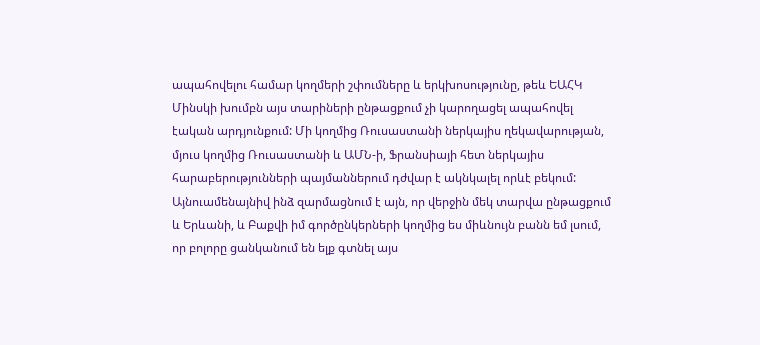ապահովելու համար կողմերի շփումները և երկխոսությունը, թեև ԵԱՀԿ Մինսկի խումբն այս տարիների ընթացքում չի կարողացել ապահովել էական արդյունքում: Մի կողմից Ռուսաստանի ներկայիս ղեկավարության, մյուս կողմից Ռուսաստանի և ԱՄՆ-ի, Ֆրանսիայի հետ ներկայիս հարաբերությունների պայմաններում դժվար է ակնկալել որևէ բեկում: Այնուամենայնիվ ինձ զարմացնում է այն, որ վերջին մեկ տարվա ընթացքում և Երևանի, և Բաքվի իմ գործընկերների կողմից ես միևնույն բանն եմ լսում, որ բոլորը ցանկանում են ելք գտնել այս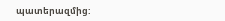պատերազմից: